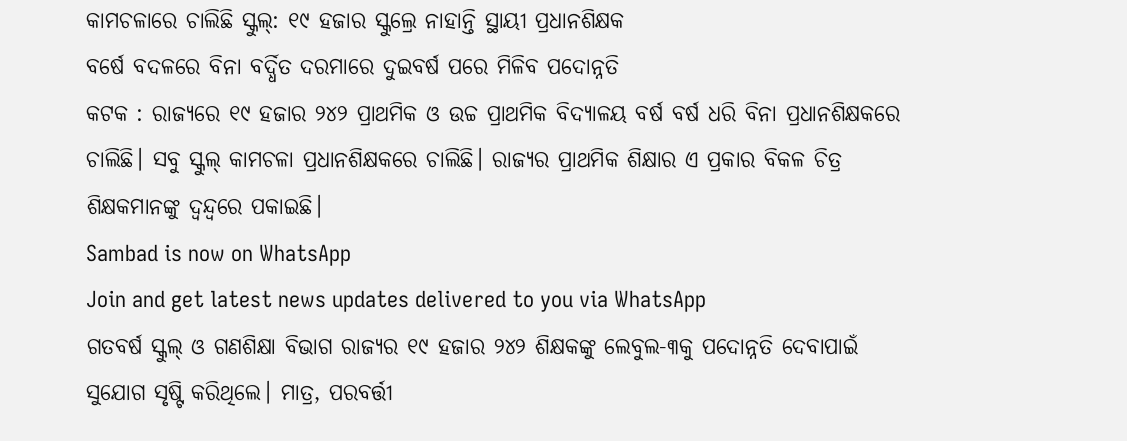କାମଚଳାରେ ଚାଲିଛି ସ୍କୁଲ୍: ୧୯ ହଜାର ସ୍କୁଲ୍ରେ ନାହାନ୍ତି ସ୍ଥାୟୀ ପ୍ରଧାନଶିକ୍ଷକ
ବର୍ଷେ ବଦଳରେ ବିନା ବର୍ଦ୍ଧିତ ଦରମାରେ ଦୁଇବର୍ଷ ପରେ ମିଳିବ ପଦୋନ୍ନତି
କଟକ : ରାଜ୍ୟରେ ୧୯ ହଜାର ୨୪୨ ପ୍ରାଥମିକ ଓ ଉଚ୍ଚ ପ୍ରାଥମିକ ବିଦ୍ୟାଳୟ ବର୍ଷ ବର୍ଷ ଧରି ବିନା ପ୍ରଧାନଶିକ୍ଷକରେ ଚାଲିଛି। ସବୁ ସ୍କୁଲ୍ କାମଚଳା ପ୍ରଧାନଶିକ୍ଷକରେ ଚାଲିଛି। ରାଜ୍ୟର ପ୍ରାଥମିକ ଶିକ୍ଷାର ଏ ପ୍ରକାର ବିକଳ ଚିତ୍ର ଶିକ୍ଷକମାନଙ୍କୁ ଦ୍ବନ୍ଦ୍ବରେ ପକାଇଛି।
Sambad is now on WhatsApp
Join and get latest news updates delivered to you via WhatsApp
ଗତବର୍ଷ ସ୍କୁଲ୍ ଓ ଗଣଶିକ୍ଷା ବିଭାଗ ରାଜ୍ୟର ୧୯ ହଜାର ୨୪୨ ଶିକ୍ଷକଙ୍କୁ ଲେବୁଲ-୩କୁ ପଦୋନ୍ନତି ଦେବାପାଇଁ ସୁଯୋଗ ସୃଷ୍ଟି କରିଥିଲେ। ମାତ୍ର, ପରବର୍ତ୍ତୀ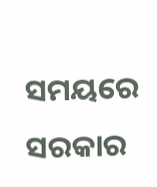ସମୟରେ ସରକାର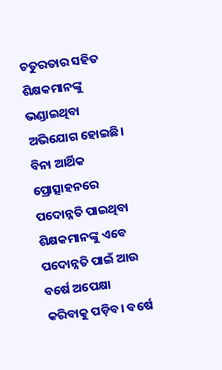ଚତୁରତାର ସହିତ ଶିକ୍ଷକମାନଙ୍କୁ ଭଣ୍ଡାଇଥିବା ଅଭିଯୋଗ ହୋଇଛି। ବିନା ଆର୍ଥିକ ପ୍ରୋତ୍ସାହନରେ ପଦୋନ୍ନତି ପାଇଥିବା ଶିକ୍ଷକମାନଙ୍କୁ ଏବେ ପଦୋନ୍ନତି ପାଇଁ ଆଉ ବର୍ଷେ ଅପେକ୍ଷା କରିବାକୁ ପଡ଼ିବ। ବର୍ଷେ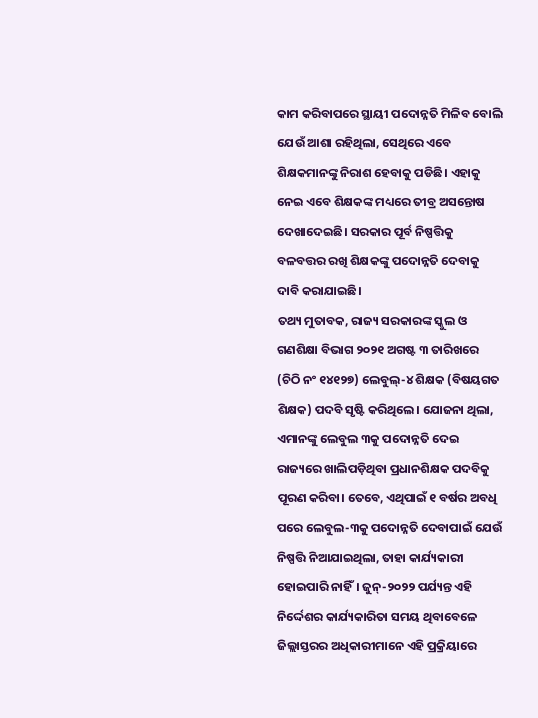କାମ କରିବାପରେ ସ୍ଥାୟୀ ପଦୋନ୍ନତି ମିଳିବ ବୋଲି ଯେଉଁ ଆଶା ରହିଥିଲା, ସେଥିରେ ଏବେ ଶିକ୍ଷକମାନଙ୍କୁ ନିରାଶ ହେବାକୁ ପଡିଛି। ଏହାକୁ ନେଇ ଏବେ ଶିକ୍ଷକଙ୍କ ମଧ୍ୟରେ ତୀବ୍ର ଅସନ୍ତୋଷ ଦେଖାଦେଇଛି। ସରକାର ପୂର୍ବ ନିଷ୍ପତ୍ତିକୁ ବଳବତ୍ତର ରଖି ଶିକ୍ଷକଙ୍କୁ ପଦୋନ୍ନତି ଦେବାକୁ ଦାବି କରାଯାଇଛି।
ତଥ୍ୟ ମୁତାବକ, ରାଜ୍ୟ ସରକାରଙ୍କ ସ୍କୁଲ ଓ ଗଣଶିକ୍ଷା ବିଭାଗ ୨୦୨୧ ଅଗଷ୍ଟ ୩ ତାରିଖରେ (ଚିଠି ନଂ ୧୪୧୨୭) ଲେବୁଲ୍-୪ ଶିକ୍ଷକ (ବିଷୟଗତ ଶିକ୍ଷକ) ପଦବି ସୃଷ୍ଟି କରିଥିଲେ। ଯୋଜନା ଥିଲା, ଏମାନଙ୍କୁ ଲେବୁଲ ୩କୁ ପଦୋନ୍ନତି ଦେଇ ରାଜ୍ୟରେ ଖାଲିପଡ଼ିଥିବା ପ୍ରଧାନଶିକ୍ଷକ ପଦବିକୁ ପୂରଣ କରିବା। ତେବେ, ଏଥିପାଇଁ ୧ ବର୍ଷର ଅବଧି ପରେ ଲେବୁଲ-୩କୁ ପଦୋନ୍ନତି ଦେବାପାଇଁ ଯେଉଁ ନିଷ୍ପତ୍ତି ନିଆଯାଇଥିଲା, ତାହା କାର୍ଯ୍ୟକାରୀ ହୋଇପାରି ନାହିଁ। ଜୁନ୍-୨୦୨୨ ପର୍ଯ୍ୟନ୍ତ ଏହି ନିର୍ଦ୍ଦେଶର କାର୍ଯ୍ୟକାରିତା ସମୟ ଥିବାବେଳେ ଜିଲ୍ଲାସ୍ତରର ଅଧିକାରୀମାନେ ଏହି ପ୍ରକ୍ରିୟାରେ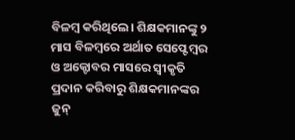ବିଳମ୍ବ କରିଥିଲେ। ଶିକ୍ଷକମାନଙ୍କୁ ୨ ମାସ ବିଳମ୍ବରେ ଅର୍ଥାତ ସେପ୍ଟେମ୍ବର ଓ ଅକ୍ଟୋବର ମାସରେ ସ୍ବୀକୃତି ପ୍ରଦାନ କରିବାରୁ ଶିକ୍ଷକମାନଙ୍କର ଜୁନ୍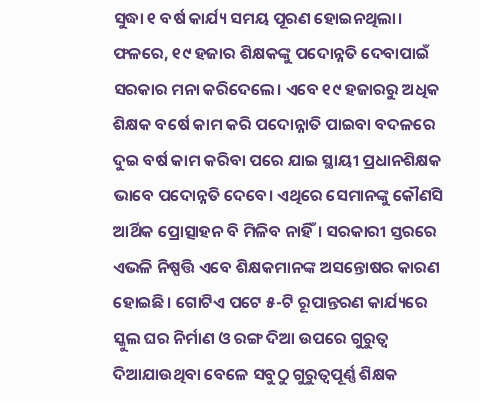ସୁଦ୍ଧା ୧ ବର୍ଷ କାର୍ଯ୍ୟ ସମୟ ପୂରଣ ହୋଇନଥିଲା। ଫଳରେ, ୧୯ ହଜାର ଶିକ୍ଷକଙ୍କୁ ପଦୋନ୍ନତି ଦେବାପାଇଁ ସରକାର ମନା କରିଦେଲେ। ଏବେ ୧୯ ହଜାରରୁ ଅଧିକ ଶିକ୍ଷକ ବର୍ଷେ କାମ କରି ପଦୋନ୍ନାତି ପାଇବା ବଦଳରେ ଦୁଇ ବର୍ଷ କାମ କରିବା ପରେ ଯାଇ ସ୍ଥାୟୀ ପ୍ରଧାନଶିକ୍ଷକ ଭାବେ ପଦୋନ୍ନତି ଦେବେ। ଏଥିରେ ସେମାନଙ୍କୁ କୌଣସି ଆର୍ଥିକ ପ୍ରୋତ୍ସାହନ ବି ମିଳିବ ନାହିଁ। ସରକାରୀ ସ୍ତରରେ ଏଭଳି ନିଷ୍ପତ୍ତି ଏବେ ଶିକ୍ଷକମାନଙ୍କ ଅସନ୍ତୋଷର କାରଣ ହୋଇଛି। ଗୋଟିଏ ପଟେ ୫-ଟି ରୂପାନ୍ତରଣ କାର୍ଯ୍ୟରେ ସ୍କୁଲ ଘର ନିର୍ମାଣ ଓ ରଙ୍ଗ ଦିଆ ଉପରେ ଗୁରୁତ୍ବ ଦିଆଯାଉଥିବା ବେଳେ ସବୁଠୁ ଗୁରୁତ୍ବପୂର୍ଣ୍ଣ ଶିକ୍ଷକ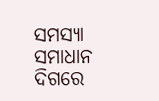ସମସ୍ୟା ସମାଧାନ ଦିଗରେ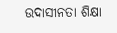ଉଦାସୀନତା ଶିକ୍ଷା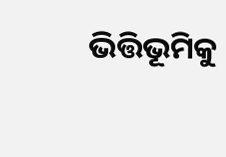ଭିତ୍ତିଭୂମିକୁ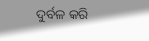ଦୁର୍ବଳ କରି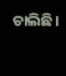ଚାଲିଛି।